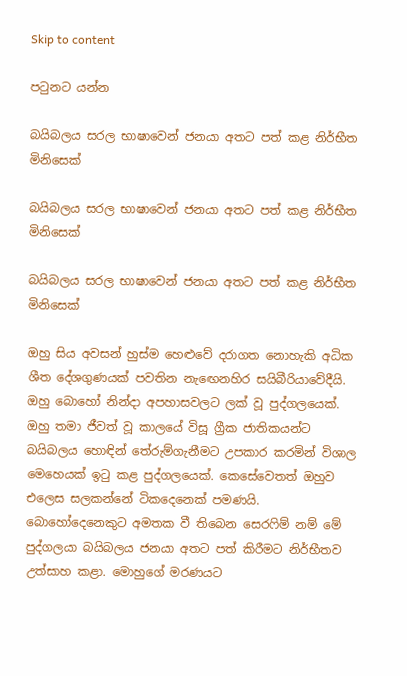Skip to content

පටුනට යන්න

බයිබලය සරල භාෂාවෙන් ජනයා අතට පත් කළ නිර්භීත මිනිසෙක්

බයිබලය සරල භාෂාවෙන් ජනයා අතට පත් කළ නිර්භීත මිනිසෙක්

බයිබලය සරල භාෂාවෙන් ජනයා අතට පත් කළ නිර්භීත මිනිසෙක්

ඔහු සිය අවසන් හුස්ම හෙළුවේ දරාගත නොහැකි අධික ශීත දේශගුණයක් පවතින නැඟෙනහිර සයිබීරියාවේදීයි. ඔහු බොහෝ නින්දා අපහාසවලට ලක් වූ පුද්ගලයෙක්. ඔහු තමා ජීවත් වූ කාලයේ විසූ ග්‍රීක ජාතිකයන්ට බයිබලය හොඳින් තේරුම්ගැනීමට උපකාර කරමින් විශාල මෙහෙයක් ඉටු කළ පුද්ගලයෙක්. කෙසේවෙතත් ඔහුව එලෙස සලකන්නේ ටිකදෙනෙක් පමණයි. බොහෝදෙනෙකුට අමතක වී තිබෙන සෙරෆිම් නම් මේ පුද්ගලයා බයිබලය ජනයා අතට පත් කිරීමට නිර්භීතව උත්සාහ කළා. මොහුගේ මරණයට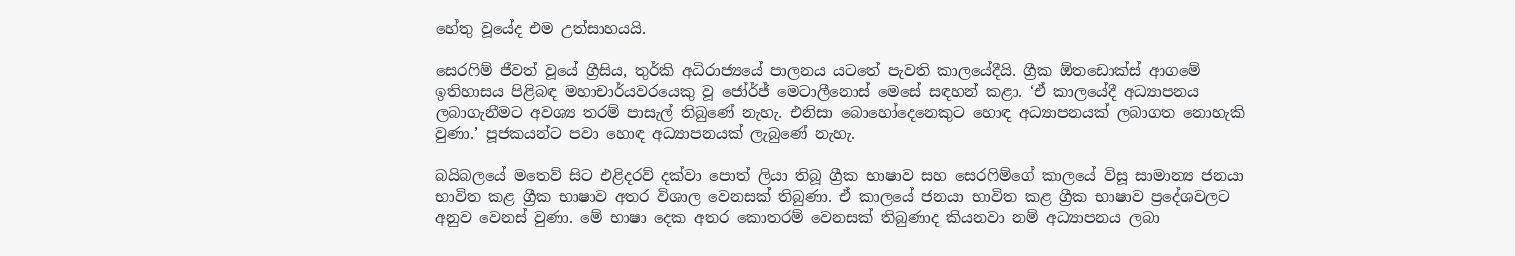හේතු වූයේද එම උත්සාහයයි.

සෙරෆිම් ජීවත් වූයේ ග්‍රීසිය, තුර්කි අධිරාජ්‍යයේ පාලනය යටතේ පැවති කාලයේදීයි. ග්‍රීක ඕතඩොක්ස් ආගමේ ඉතිහාසය පිළිබඳ මහාචාර්යවරයෙකු වූ ජෝර්ජ් මෙටාලීනොස් මෙසේ සඳහන් කළා. ‘ඒ කාලයේදී අධ්‍යාපනය ලබාගැනීමට අවශ්‍ය තරම් පාසැල් තිබුණේ නැහැ. එනිසා බොහෝදෙනෙකුට හොඳ අධ්‍යාපනයක් ලබාගත නොහැකි වුණා.’ පූජකයන්ට පවා හොඳ අධ්‍යාපනයක් ලැබුණේ නැහැ.

බයිබලයේ මතෙව් සිට එළිදරව් දක්වා පොත් ලියා තිබූ ග්‍රීක භාෂාව සහ සෙරෆිම්ගේ කාලයේ විසූ සාමාන්‍ය ජනයා භාවිත කළ ග්‍රීක භාෂාව අතර විශාල වෙනසක් තිබුණා. ඒ කාලයේ ජනයා භාවිත කළ ග්‍රීක භාෂාව ප්‍රදේශවලට අනුව වෙනස් වුණා. මේ භාෂා දෙක අතර කොතරම් වෙනසක් තිබුණාද කියනවා නම් අධ්‍යාපනය ලබා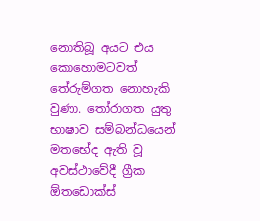නොතිබූ අයට එය කොහොමටවත් තේරුම්ගත නොහැකි වුණා. තෝරාගත යුතු භාෂාව සම්බන්ධයෙන් මතභේද ඇති වූ අවස්ථාවේදී ග්‍රීක ඕතඩොක්ස්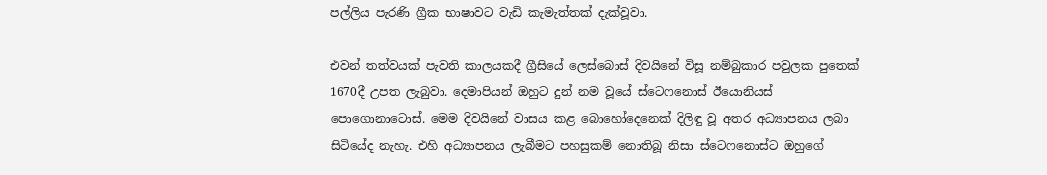පල්ලිය පැරණි ග්‍රීක භාෂාවට වැඩි කැමැත්තක් දැක්වූවා.

එවන් තත්වයක් පැවති කාලයකදී ග්‍රීසියේ ලෙස්බොස් දිවයිනේ විසූ නම්බුකාර පවුලක පුතෙක් 1670දී උපත ලැබුවා. දෙමාපියන් ඔහුට දුන් නම වූයේ ස්ටෙෆනොස් ඊයොනියස් පොගොනාටොස්. මෙම දිවයිනේ වාසය කළ බොහෝදෙනෙක් දිලිඳු වූ අතර අධ්‍යාපනය ලබා සිටියේද නැහැ. එහි අධ්‍යාපනය ලැබීමට පහසුකම් නොතිබූ නිසා ස්ටෙෆනොස්ට ඔහුගේ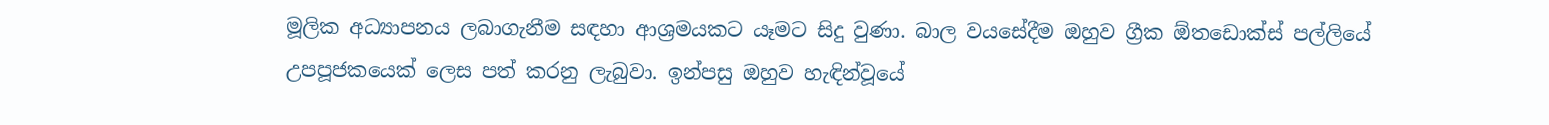මූලික අධ්‍යාපනය ලබාගැනීම සඳහා ආශ්‍රමයකට යෑමට සිදු වුණා. බාල වයසේදීම ඔහුව ග්‍රීක ඕතඩොක්ස් පල්ලියේ උපපූජකයෙක් ලෙස පත් කරනු ලැබුවා. ඉන්පසු ඔහුව හැඳින්වූයේ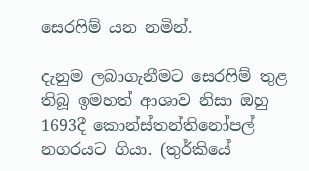සෙරෆිම් යන නමින්.

දැනුම ලබාගැනීමට සෙරෆිම් තුළ තිබූ ඉමහත් ආශාව නිසා ඔහු 1693දී කොන්ස්තන්තිනෝපල් නගරයට ගියා. (තුර්කියේ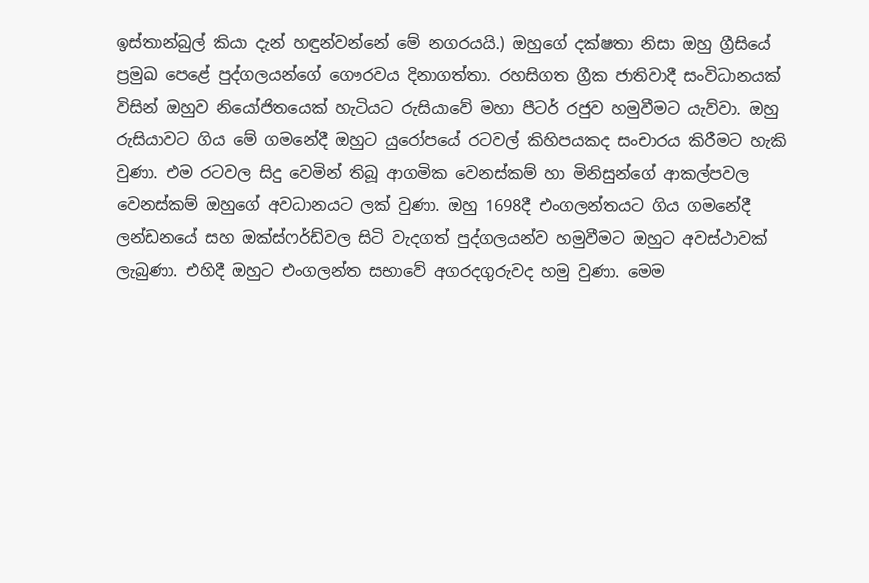ඉස්තාන්බුල් කියා දැන් හඳුන්වන්නේ මේ නගරයයි.) ඔහුගේ දක්ෂතා නිසා ඔහු ග්‍රීසියේ ප්‍රමුඛ පෙළේ පුද්ගලයන්ගේ ගෞරවය දිනාගත්තා. රහසිගත ග්‍රීක ජාතිවාදී සංවිධානයක් විසින් ඔහුව නියෝජිතයෙක් හැටියට රුසියාවේ මහා පීටර් රජුව හමුවීමට යැව්වා. ඔහු රුසියාවට ගිය මේ ගමනේදී ඔහුට යුරෝපයේ රටවල් කිහිපයකද සංචාරය කිරීමට හැකි වුණා. එම රටවල සිදු වෙමින් තිබූ ආගමික වෙනස්කම් හා මිනිසුන්ගේ ආකල්පවල වෙනස්කම් ඔහුගේ අවධානයට ලක් වුණා. ඔහු 1698දී එංගලන්තයට ගිය ගමනේදී ලන්ඩනයේ සහ ඔක්ස්ෆර්ඩ්වල සිටි වැදගත් පුද්ගලයන්ව හමුවීමට ඔහුට අවස්ථාවක් ලැබුණා. එහිදී ඔහුට එංගලන්ත සභාවේ අගරදගුරුවද හමු වුණා. මෙම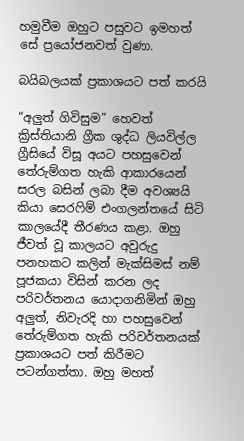හමුවීම ඔහුට පසුවට ඉමහත් සේ ප්‍රයෝජනවත් වුණා.

බයිබලයක් ප්‍රකාශයට පත් කරයි

“අලුත් ගිවිසුම” හෙවත් ක්‍රිස්තියානි ග්‍රීක ශුද්ධ ලියවිල්ල ග්‍රීසියේ විසූ අයට පහසුවෙන් තේරුම්ගත හැකි ආකාරයෙන් සරල බසින් ලබා දීම අවශ්‍යයි කියා සෙරෆිම් එංගලන්තයේ සිටි කාලයේදී තීරණය කළා. ඔහු ජීවත් වූ කාලයට අවුරුදු පනහකට කලින් මැක්සිමස් නම් පූජකයා විසින් කරන ලද පරිවර්තනය යොදාගනිමින් ඔහු අලුත්, නිවැරදි හා පහසුවෙන් තේරුම්ගත හැකි පරිවර්තනයක් ප්‍රකාශයට පත් කිරීමට පටන්ගත්තා. ඔහු මහත්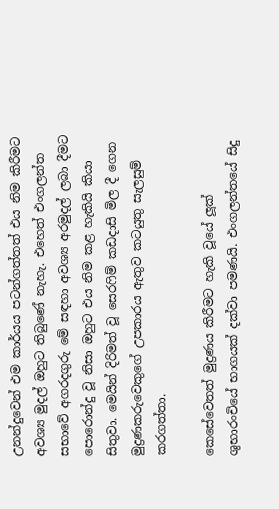උනන්දුවෙන් එම කාර්යය පටන්ගත්තත් එය නිම කිරීමට අවශ්‍ය මුදල් ඔහුට තිබුණේ නැහැ. එහෙත් එංගලන්ත සභාවේ අගරදගුරු මේ සඳහා අවශ්‍ය අරමුදල් ලබා දීමට පොරොන්දු වූ නිසා ඔහුට එය නිම කළ හැකියි කියා සිතුවා. මෙයින් දිරිමත් වූ සෙරෆිම් කඩදාසි මිල දී ගෙන මුද්‍රණකරුවෙකුගේ උපකාරය ඇතුව කටයුතු සැලසුම් කරගත්තා.

කෙසේවෙතත් මුද්‍රණය කිරීමට හැකි වූයේ ලූක් ශුභාරංචියේ භාගයක් දක්වා පමණයි. එංගලන්තයේ සිදු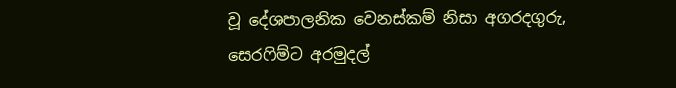වූ දේශපාලනික වෙනස්කම් නිසා අගරදගුරු, සෙරෆිම්ට අරමුදල්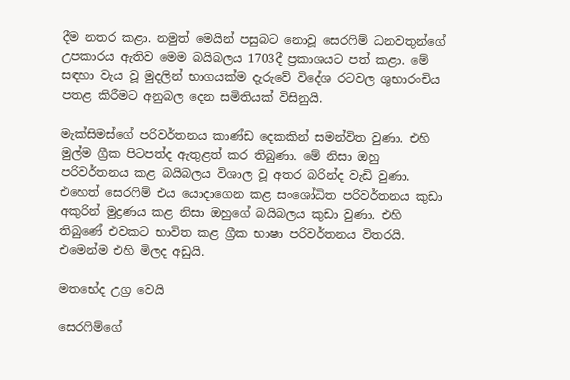දීම නතර කළා. නමුත් මෙයින් පසුබට නොවූ සෙරෆිම් ධනවතුන්ගේ උපකාරය ඇතිව මෙම බයිබලය 1703දී ප්‍රකාශයට පත් කළා. මේ සඳහා වැය වූ මුදලින් භාගයක්ම දැරුවේ විදේශ රටවල ශුභාරංචිය පතළ කිරීමට අනුබල දෙන සමිතියක් විසිනුයි.

මැක්සිමස්ගේ පරිවර්තනය කාණ්ඩ දෙකකින් සමන්විත වුණා. එහි මුල්ම ග්‍රීක පිටපත්ද ඇතුළත් කර තිබුණා. මේ නිසා ඔහු පරිවර්තනය කළ බයිබලය විශාල වූ අතර බරින්ද වැඩි වුණා. එහෙත් සෙරෆිම් එය යොදාගෙන කළ සංශෝධිත පරිවර්තනය කුඩා අකුරින් මුද්‍රණය කළ නිසා ඔහුගේ බයිබලය කුඩා වුණා. එහි තිබුණේ එවකට භාවිත කළ ග්‍රීක භාෂා පරිවර්තනය විතරයි. එමෙන්ම එහි මිලද අඩුයි.

මතභේද උග්‍ර වෙයි

සෙරෆිම්ගේ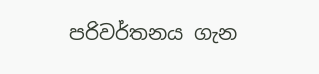පරිවර්තනය ගැන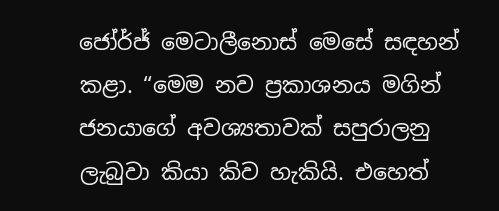ජෝර්ජ් මෙටාලීනොස් මෙසේ සඳහන් කළා. “මෙම නව ප්‍රකාශනය මගින් ජනයාගේ අවශ්‍යතාවක් සපුරාලනු ලැබුවා කියා කිව හැකියි. එහෙත්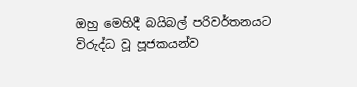ඔහු මෙහිදී බයිබල් පරිවර්තනයට විරුද්ධ වූ පූජකයන්ව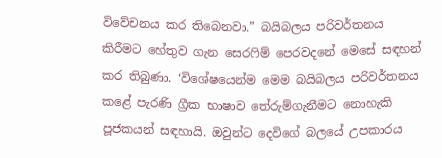විවේචනය කර තිබෙනවා.” බයිබලය පරිවර්තනය කිරීමට හේතුව ගැන සෙරෆිම් පෙරවදනේ මෙසේ සඳහන් කර තිබුණා. ‘විශේෂයෙන්ම මෙම බයිබලය පරිවර්තනය කළේ පැරණි ග්‍රීක භාෂාව තේරුම්ගැනීමට නොහැකි පූජකයන් සඳහායි. ඔවුන්ට දෙවිගේ බලයේ උපකාරය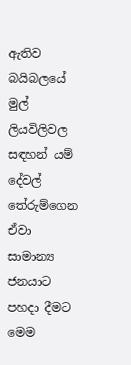ඇතිව බයිබලයේ මුල් ලියවිලිවල සඳහන් යම් දේවල් තේරුම්ගෙන ඒවා සාමාන්‍ය ජනයාට පහදා දීමට මෙම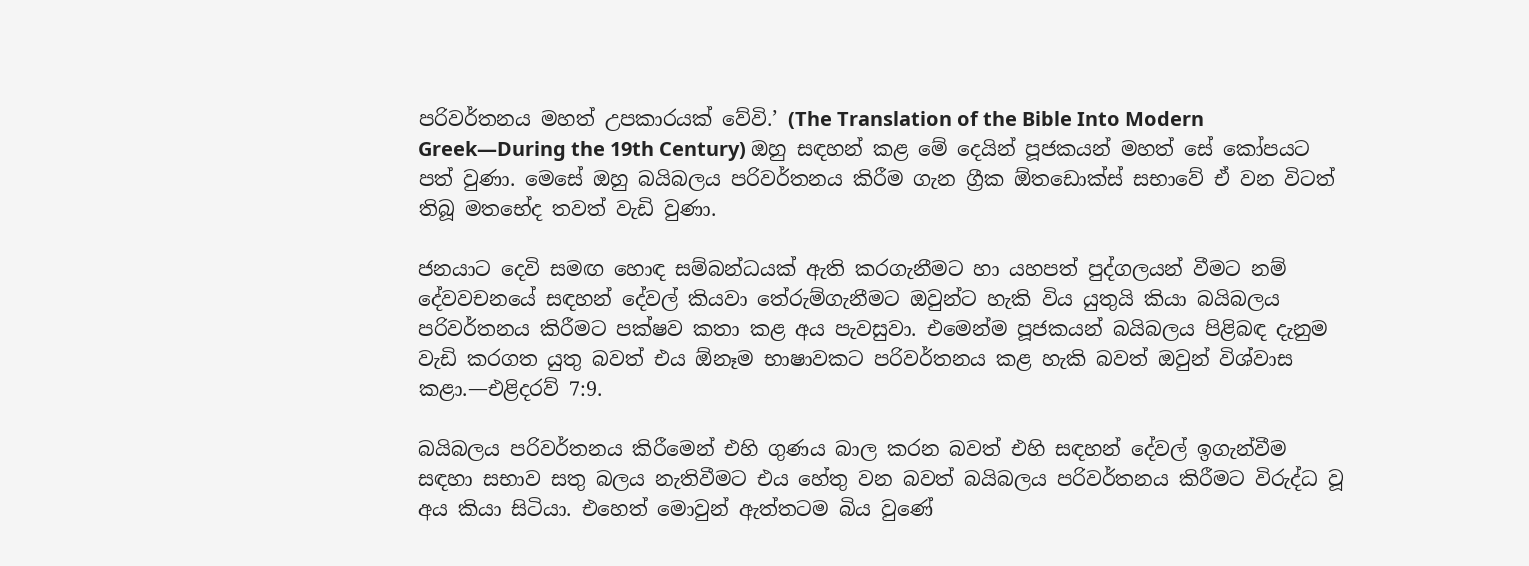පරිවර්තනය මහත් උපකාරයක් වේවි.’ (The Translation of the Bible Into Modern Greek—During the 19th Century) ඔහු සඳහන් කළ මේ දෙයින් පූජකයන් මහත් සේ කෝපයට පත් වුණා. මෙසේ ඔහු බයිබලය පරිවර්තනය කිරීම ගැන ග්‍රීක ඕතඩොක්ස් සභාවේ ඒ වන විටත් තිබූ මතභේද තවත් වැඩි වුණා.

ජනයාට දෙවි සමඟ හොඳ සම්බන්ධයක් ඇති කරගැනීමට හා යහපත් පුද්ගලයන් වීමට නම් දේවවචනයේ සඳහන් දේවල් කියවා තේරුම්ගැනීමට ඔවුන්ට හැකි විය යුතුයි කියා බයිබලය පරිවර්තනය කිරීමට පක්ෂව කතා කළ අය පැවසුවා. එමෙන්ම පූජකයන් බයිබලය පිළිබඳ දැනුම වැඩි කරගත යුතු බවත් එය ඕනෑම භාෂාවකට පරිවර්තනය කළ හැකි බවත් ඔවුන් විශ්වාස කළා.—එළිදරව් 7:9.

බයිබලය පරිවර්තනය කිරීමෙන් එහි ගුණය බාල කරන බවත් එහි සඳහන් දේවල් ඉගැන්වීම සඳහා සභාව සතු බලය නැතිවීමට එය හේතු වන බවත් බයිබලය පරිවර්තනය කිරීමට විරුද්ධ වූ අය කියා සිටියා. එහෙත් මොවුන් ඇත්තටම බිය වුණේ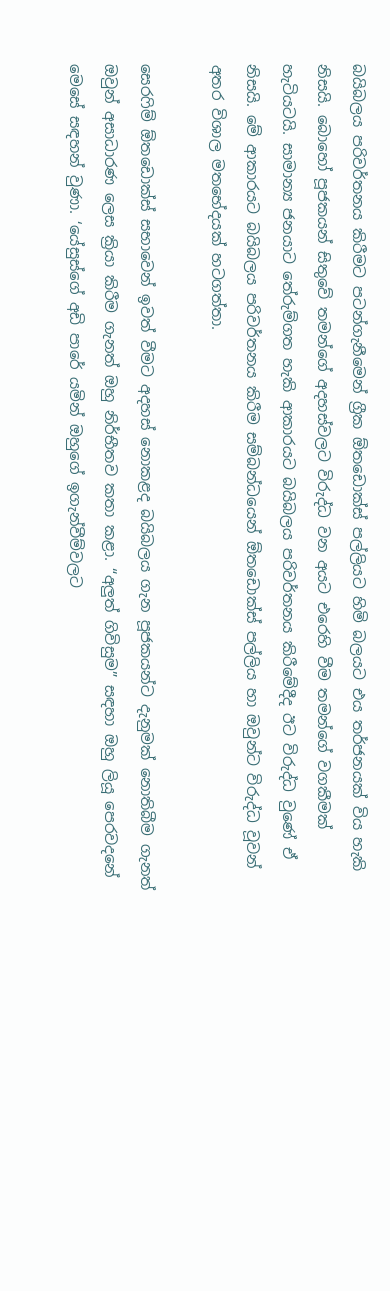බයිබලය පරිවර්තනය කිරීමට පටන්ගැනීමෙන් ග්‍රීක ඕතඩොක්ස් පල්ලියට හිමි බලයට එය තර්ජනයක් විය හැකි නිසයි. බොහෝ පූජකයන් සිතුවේ තමන්ගේ අදහස්වලට විරුද්ධ වන අයට එරෙහි වීම තමන්ගේ වගකීමක් හැටියටයි. සාමාන්‍ය ජනයාට තේරුම්ගත හැකි ආකාරයට බයිබලය පරිවර්තනය කිරීමේදීද ඊට විරුද්ධ වුණේ ඒ නිසයි. මේ ආකාරයට බයිබලය පරිවර්තනය කිරීම සම්බන්ධයෙන් ඕතඩොක්ස් පල්ලිය හා ඔවුන්ට විරුද්ධ වූවන් අතර විශාල මතභේදයක් හටගත්තා.

සෙරෆිම් ඕතඩොක්ස් සභාවෙන් ඉවත් වීමට අදහස් නොකළද බයිබලය ගැන පූජකයන්ට දැනුමක් නොතිබීම ගැනත් ඔවුන් අසාධාරණ ලෙස ක්‍රියා කිරීම ගැනත් ඔහු නිර්භීතව කතා කළා. “අලුත් ගිවිසුම” සඳහා ඔහු ලියූ පෙරවදනේ මෙසේ සඳහන් වුණා. ‘යේසුස්ගේ අඩි පාරේ යමින් ඔහුගේ ඉගැන්වීම්වලට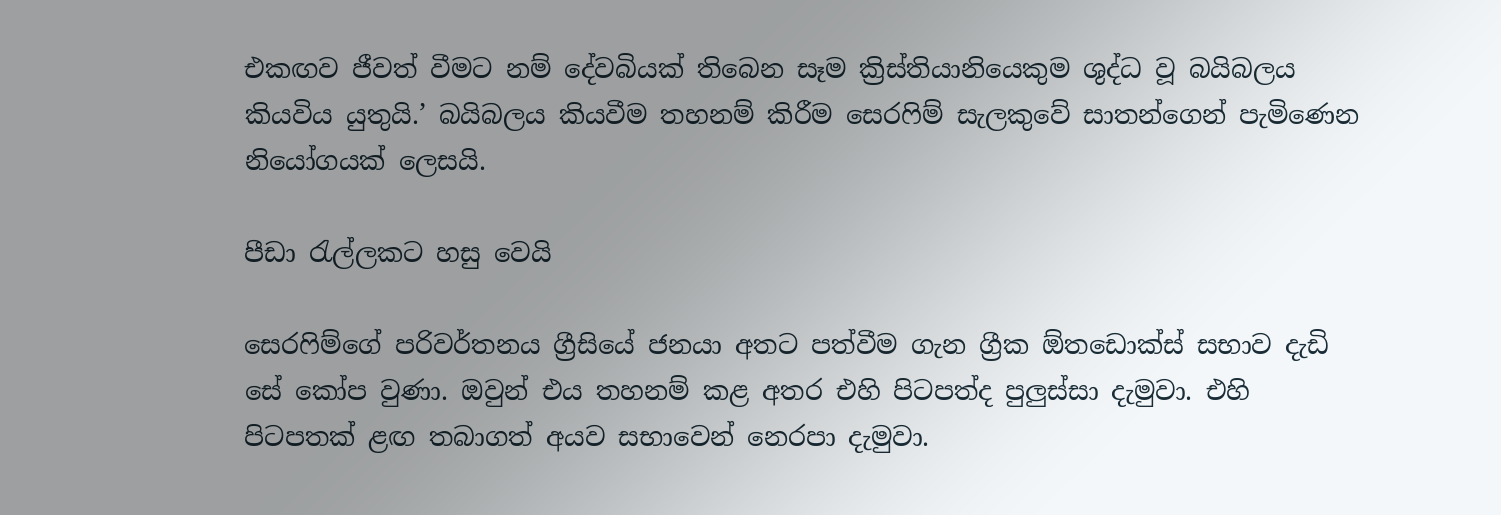එකඟව ජීවත් වීමට නම් දේවබියක් තිබෙන සෑම ක්‍රිස්තියානියෙකුම ශුද්ධ වූ බයිබලය කියවිය යුතුයි.’ බයිබලය කියවීම තහනම් කිරීම සෙරෆිම් සැලකුවේ සාතන්ගෙන් පැමිණෙන නියෝගයක් ලෙසයි.

පීඩා රැල්ලකට හසු වෙයි

සෙරෆිම්ගේ පරිවර්තනය ග්‍රීසියේ ජනයා අතට පත්වීම ගැන ග්‍රීක ඕතඩොක්ස් සභාව දැඩි සේ කෝප වුණා. ඔවුන් එය තහනම් කළ අතර එහි පිටපත්ද පුලුස්සා දැමුවා. එහි පිටපතක් ළඟ තබාගත් අයව සභාවෙන් නෙරපා දැමුවා.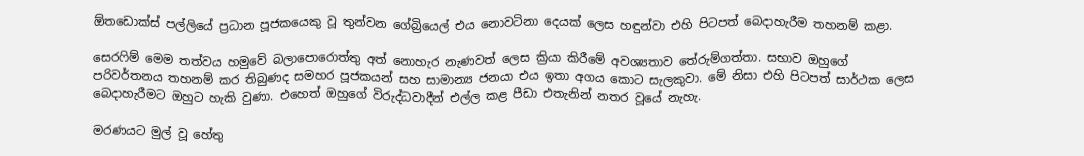ඕතඩොක්ස් පල්ලියේ ප්‍රධාන පූජකයෙකු වූ තුන්වන ගේබ්‍රියෙල් එය නොවටිනා දෙයක් ලෙස හඳුන්වා එහි පිටපත් බෙදාහැරීම තහනම් කළා.

සෙරෆිම් මෙම තත්වය හමුවේ බලාපොරොත්තු අත් නොහැර නැණවත් ලෙස ක්‍රියා කිරීමේ අවශ්‍යතාව තේරුම්ගත්තා. සභාව ඔහුගේ පරිවර්තනය තහනම් කර තිබුණද සමහර පූජකයන් සහ සාමාන්‍ය ජනයා එය ඉතා අගය කොට සැලකුවා. මේ නිසා එහි පිටපත් සාර්ථක ලෙස බෙදාහැරීමට ඔහුට හැකි වුණා. එහෙත් ඔහුගේ විරුද්ධවාදීන් එල්ල කළ පීඩා එතැනින් නතර වූයේ නැහැ.

මරණයට මුල් වූ හේතු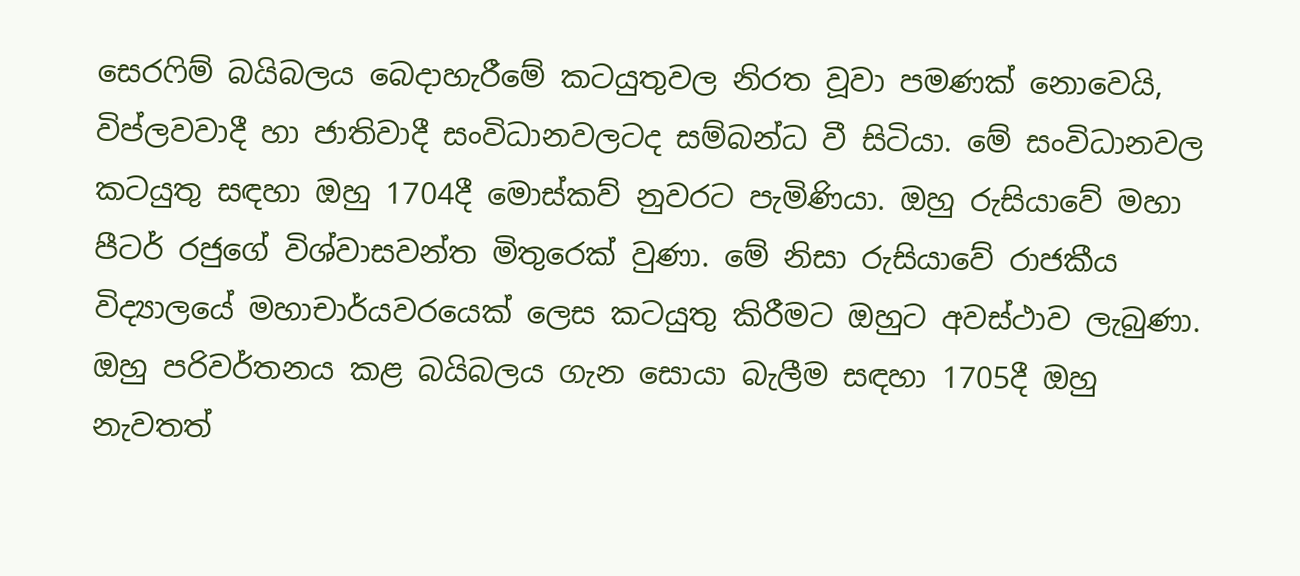සෙරෆිම් බයිබලය බෙදාහැරීමේ කටයුතුවල නිරත වූවා පමණක් නොවෙයි, විප්ලවවාදී හා ජාතිවාදී සංවිධානවලටද සම්බන්ධ වී සිටියා. මේ සංවිධානවල කටයුතු සඳහා ඔහු 1704දී මොස්කව් නුවරට පැමිණියා. ඔහු රුසියාවේ මහා පීටර් රජුගේ විශ්වාසවන්ත මිතුරෙක් වුණා. මේ නිසා රුසියාවේ රාජකීය විද්‍යාලයේ මහාචාර්යවරයෙක් ලෙස කටයුතු කිරීමට ඔහුට අවස්ථාව ලැබුණා. ඔහු පරිවර්තනය කළ බයිබලය ගැන සොයා බැලීම සඳහා 1705දී ඔහු නැවතත්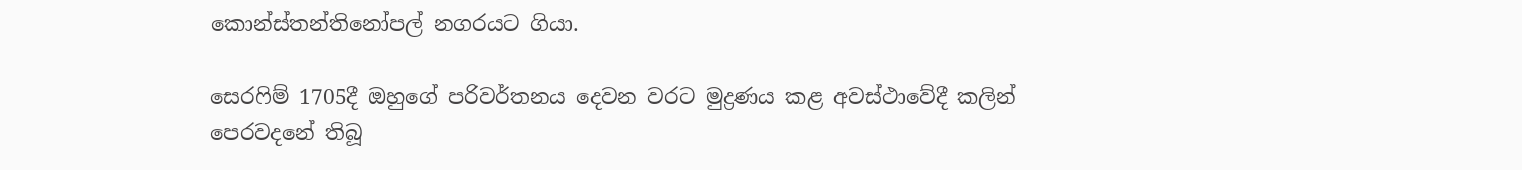කොන්ස්තන්තිනෝපල් නගරයට ගියා.

සෙරෆිම් 1705දී ඔහුගේ පරිවර්තනය දෙවන වරට මුද්‍රණය කළ අවස්ථාවේදී කලින් පෙරවදනේ තිබූ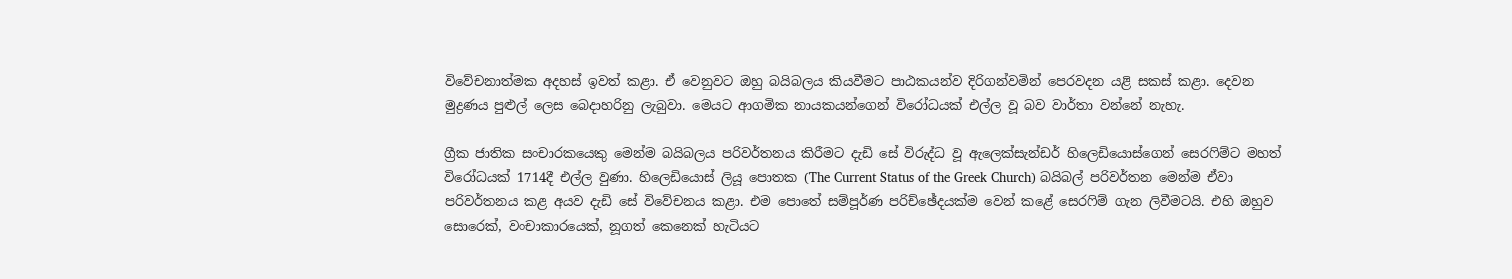විවේචනාත්මක අදහස් ඉවත් කළා. ඒ වෙනුවට ඔහු බයිබලය කියවීමට පාඨකයන්ව දිරිගන්වමින් පෙරවදන යළි සකස් කළා. දෙවන මුද්‍රණය පුළුල් ලෙස බෙදාහරිනු ලැබුවා. මෙයට ආගමික නායකයන්ගෙන් විරෝධයක් එල්ල වූ බව වාර්තා වන්නේ නැහැ.

ග්‍රීක ජාතික සංචාරකයෙකු මෙන්ම බයිබලය පරිවර්තනය කිරීමට දැඩි සේ විරුද්ධ වූ ඇලෙක්සැන්ඩර් හිලෙඩියොස්ගෙන් සෙරෆිම්ට මහත් විරෝධයක් 1714දී එල්ල වුණා. හිලෙඩියොස් ලියූ පොතක (The Current Status of the Greek Church) බයිබල් පරිවර්තන මෙන්ම ඒවා පරිවර්තනය කළ අයව දැඩි සේ විවේචනය කළා. එම පොතේ සම්පූර්ණ පරිච්ඡේදයක්ම වෙන් කළේ සෙරෆිම් ගැන ලිවීමටයි. එහි ඔහුව සොරෙක්, වංචාකාරයෙක්, නූගත් කෙනෙක් හැටියට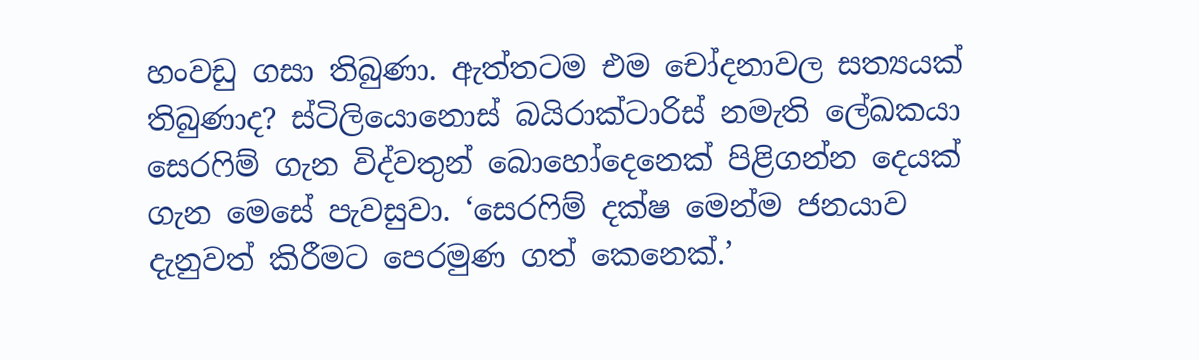හංවඩු ගසා තිබුණා. ඇත්තටම එම චෝදනාවල සත්‍යයක් තිබුණාද? ස්ටිලියොනොස් බයිරාක්ටාරිස් නමැති ලේඛකයා සෙරෆිම් ගැන විද්වතුන් බොහෝදෙනෙක් පිළිගන්න දෙයක් ගැන මෙසේ පැවසුවා. ‘සෙරෆිම් දක්ෂ මෙන්ම ජනයාව දැනුවත් කිරීමට පෙරමුණ ගත් කෙනෙක්.’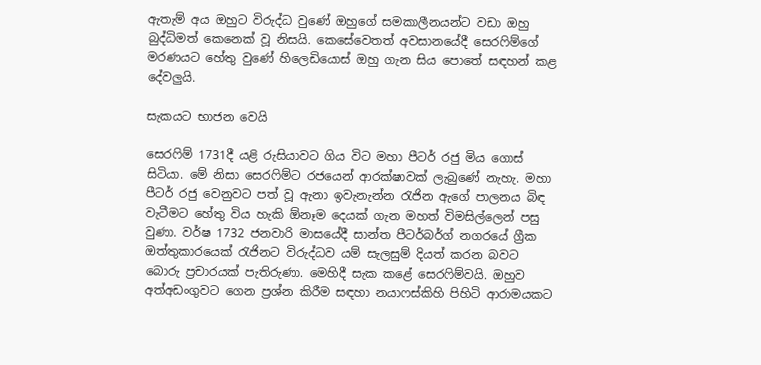ඇතැම් අය ඔහුට විරුද්ධ වුණේ ඔහුගේ සමකාලීනයන්ට වඩා ඔහු බුද්ධිමත් කෙනෙක් වූ නිසයි. කෙසේවෙතත් අවසානයේදී සෙරෆිම්ගේ මරණයට හේතු වුණේ හිලෙඩියොස් ඔහු ගැන සිය පොතේ සඳහන් කළ දේවලුයි.

සැකයට භාජන වෙයි

සෙරෆිම් 1731දී යළි රුසියාවට ගිය විට මහා පීටර් රජු මිය ගොස් සිටියා. මේ නිසා සෙරෆිම්ට රජයෙන් ආරක්ෂාවක් ලැබුණේ නැහැ. මහා පීටර් රජු වෙනුවට පත් වූ ඇනා ඉවැනැන්න රැජින ඇගේ පාලනය බිඳ වැටීමට හේතු විය හැකි ඕනෑම දෙයක් ගැන මහත් විමසිල්ලෙන් පසු වුණා. වර්ෂ 1732 ජනවාරි මාසයේදී සාන්ත පීටර්බර්ග් නගරයේ ග්‍රීක ඔත්තුකාරයෙක් රැජිනට විරුද්ධව යම් සැලසුම් දියත් කරන බවට බොරු ප්‍රචාරයක් පැතිරුණා. මෙහිදී සැක කළේ සෙරෆිම්වයි. ඔහුව අත්අඩංගුවට ගෙන ප්‍රශ්න කිරීම සඳහා නයාෆස්කිහි පිහිටි ආරාමයකට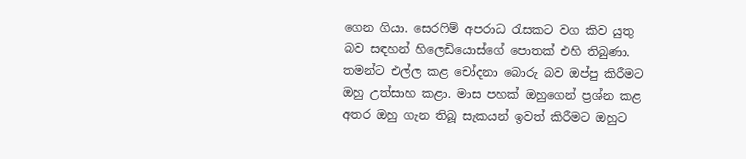ගෙන ගියා. සෙරෆිම් අපරාධ රැසකට වග කිව යුතු බව සඳහන් හිලෙඩියොස්ගේ පොතක් එහි තිබුණා. තමන්ට එල්ල කළ චෝදනා බොරු බව ඔප්පු කිරීමට ඔහු උත්සාහ කළා. මාස පහක් ඔහුගෙන් ප්‍රශ්න කළ අතර ඔහු ගැන තිබූ සැකයන් ඉවත් කිරීමට ඔහුට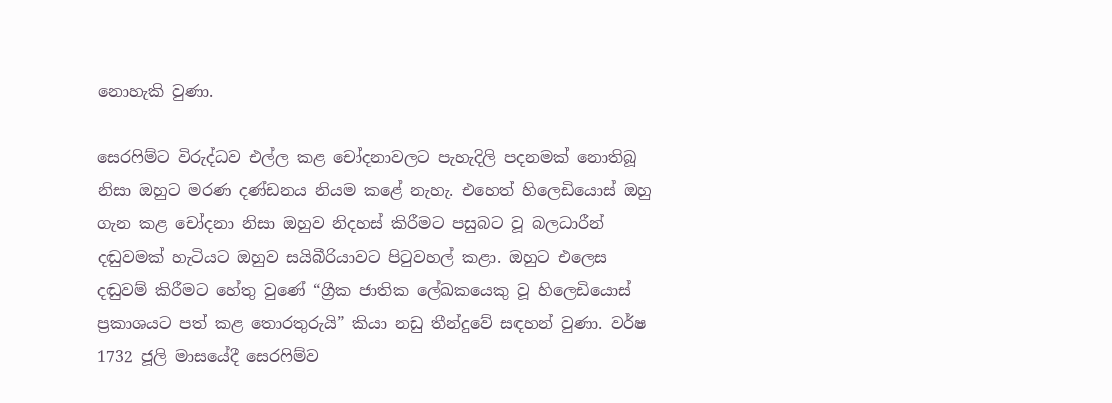නොහැකි වුණා.

සෙරෆිම්ට විරුද්ධව එල්ල කළ චෝදනාවලට පැහැදිලි පදනමක් නොතිබූ නිසා ඔහුට මරණ දණ්ඩනය නියම කළේ නැහැ. එහෙත් හිලෙඩියොස් ඔහු ගැන කළ චෝදනා නිසා ඔහුව නිදහස් කිරීමට පසුබට වූ බලධාරීන් දඬුවමක් හැටියට ඔහුව සයිබීරියාවට පිටුවහල් කළා. ඔහුට එලෙස දඬුවම් කිරීමට හේතු වුණේ “ග්‍රීක ජාතික ලේඛකයෙකු වූ හිලෙඩියොස් ප්‍රකාශයට පත් කළ තොරතුරුයි” කියා නඩු තීන්දුවේ සඳහන් වුණා. වර්ෂ 1732 ජූලි මාසයේදී සෙරෆිම්ව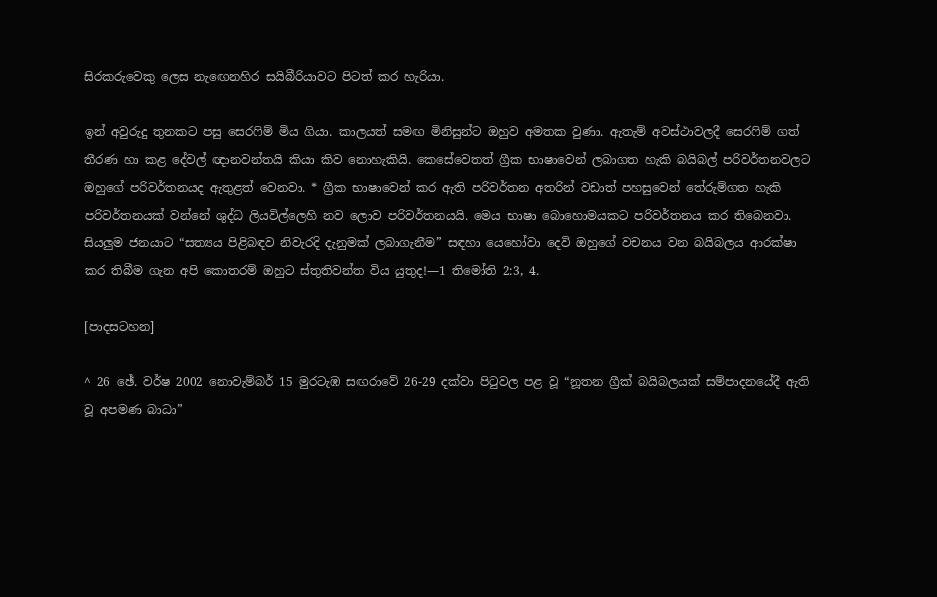සිරකරුවෙකු ලෙස නැඟෙනහිර සයිබීරියාවට පිටත් කර හැරියා.

ඉන් අවුරුදු තුනකට පසු සෙරෆිම් මිය ගියා. කාලයත් සමඟ මිනිසුන්ට ඔහුව අමතක වුණා. ඇතැම් අවස්ථාවලදී සෙරෆිම් ගත් තීරණ හා කළ දේවල් ඥානවන්තයි කියා කිව නොහැකියි. කෙසේවෙතත් ග්‍රීක භාෂාවෙන් ලබාගත හැකි බයිබල් පරිවර්තනවලට ඔහුගේ පරිවර්තනයද ඇතුළත් වෙනවා. * ග්‍රීක භාෂාවෙන් කර ඇති පරිවර්තන අතරින් වඩාත් පහසුවෙන් තේරුම්ගත හැකි පරිවර්තනයක් වන්නේ ශුද්ධ ලියවිල්ලෙහි නව ලොව පරිවර්තනයයි. මෙය භාෂා බොහොමයකට පරිවර්තනය කර තිබෙනවා. සියලුම ජනයාට “සත්‍යය පිළිබඳව නිවැරදි දැනුමක් ලබාගැනීම” සඳහා යෙහෝවා දෙවි ඔහුගේ වචනය වන බයිබලය ආරක්ෂා කර තිබීම ගැන අපි කොතරම් ඔහුට ස්තුතිවන්ත විය යුතුද!—1 තිමෝති 2:3, 4.

[පාදසටහන]

^ 26 ඡේ. වර්ෂ 2002 නොවැම්බර් 15 මුරටැඹ සඟරාවේ 26-29 දක්වා පිටුවල පළ වූ “නූතන ග්‍රීක් බයිබලයක් සම්පාදනයේදී ඇති වූ අපමණ බාධා”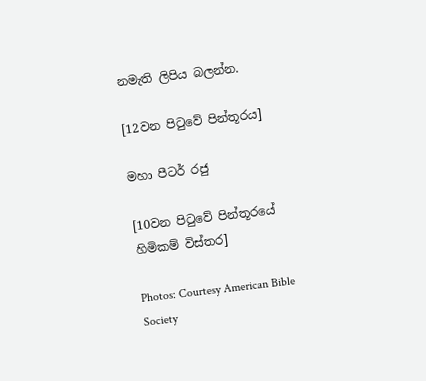නමැති ලිපිය බලන්න.

[12වන පිටුවේ පින්තූරය]

මහා පීටර් රජු

[10වන පිටුවේ පින්තූරයේ හිමිකම් විස්තර]

Photos: Courtesy American Bible Society